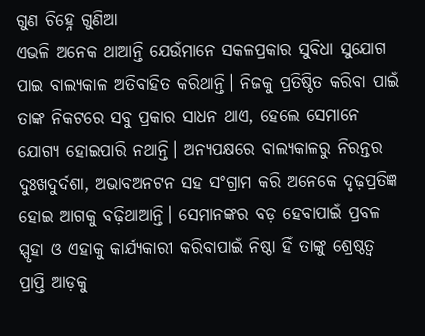ଗୁଣ ଚିହ୍ନେ ଗୁଣିଆ
ଏଭଳି ଅନେକ ଥାଆନ୍ତି ଯେଉଁମାନେ ସକଳପ୍ରକାର ସୁବିଧା ସୁଯୋଗ ପାଇ ବାଲ୍ୟକାଳ ଅତିବାହିତ କରିଥାନ୍ତି। ନିଜକୁ ପ୍ରତିଷ୍ଠିତ କରିବା ପାଇଁ ତାଙ୍କ ନିକଟରେ ସବୁ ପ୍ରକାର ସାଧନ ଥାଏ, ହେଲେ ସେମାନେ ଯୋଗ୍ୟ ହୋଇପାରି ନଥାନ୍ତି। ଅନ୍ୟପକ୍ଷରେ ବାଲ୍ୟକାଳରୁ ନିରନ୍ତର ଦୁଃଖଦୁର୍ଦଶା, ଅଭାବଅନଟନ ସହ ସଂଗ୍ରାମ କରି ଅନେକେ ଦୃଢ଼ପ୍ରତିଜ୍ଞ ହୋଇ ଆଗକୁ ବଢ଼ିଥାଆନ୍ତି। ସେମାନଙ୍କର ବଡ଼ ହେବାପାଇଁ ପ୍ରବଳ ସ୍ପୃହା ଓ ଏହାକୁ କାର୍ଯ୍ୟକାରୀ କରିବାପାଇଁ ନିଷ୍ଠା ହିଁ ତାଙ୍କୁ ଶ୍ରେଷ୍ଠତ୍ବ ପ୍ରାପ୍ତି ଆଡ଼କୁ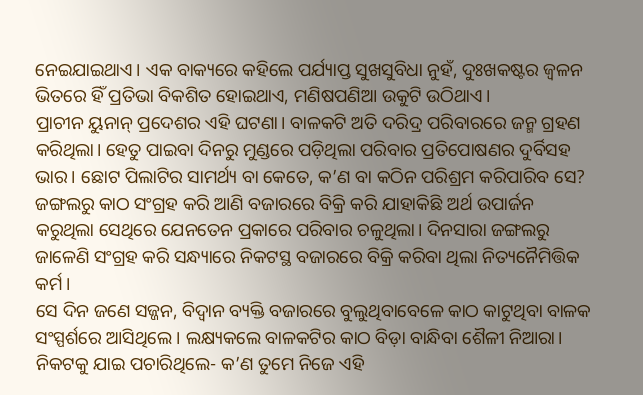ନେଇଯାଇଥାଏ। ଏକ ବାକ୍ୟରେ କହିଲେ ପର୍ଯ୍ୟାପ୍ତ ସୁଖସୁବିଧା ନୁହଁ, ଦୁଃଖକଷ୍ଟର ଜ୍ବଳନ ଭିତରେ ହିଁ ପ୍ରତିଭା ବିକଶିତ ହୋଇଥାଏ, ମଣିଷପଣିଆ ଉକୁଟି ଉଠିଥାଏ।
ପ୍ରାଚୀନ ୟୁନାନ୍ ପ୍ରଦେଶର ଏହି ଘଟଣା। ବାଳକଟି ଅତି ଦରିଦ୍ର ପରିବାରରେ ଜନ୍ମ ଗ୍ରହଣ କରିଥିଲା। ହେତୁ ପାଇବା ଦିନରୁ ମୁଣ୍ଡରେ ପଡ଼ିଥିଲା ପରିବାର ପ୍ରତିପୋଷଣର ଦୁର୍ବିସହ ଭାର। ଛୋଟ ପିଲାଟିର ସାମର୍ଥ୍ୟ ବା କେତେ, କ’ଣ ବା କଠିନ ପରିଶ୍ରମ କରିପାରିବ ସେ? ଜଙ୍ଗଲରୁ କାଠ ସଂଗ୍ରହ କରି ଆଣି ବଜାରରେ ବିକ୍ରି କରି ଯାହାକିଛି ଅର୍ଥ ଉପାର୍ଜନ କରୁଥିଲା ସେଥିରେ ଯେନତେନ ପ୍ରକାରେ ପରିବାର ଚଳୁଥିଲା। ଦିନସାରା ଜଙ୍ଗଲରୁ ଜାଳେଣି ସଂଗ୍ରହ କରି ସନ୍ଧ୍ୟାରେ ନିକଟସ୍ଥ ବଜାରରେ ବିକ୍ରି କରିବା ଥିଲା ନିତ୍ୟନୈମିତ୍ତିକ କର୍ମ।
ସେ ଦିନ ଜଣେ ସଜ୍ଜନ, ବିଦ୍ବାନ ବ୍ୟକ୍ତି ବଜାରରେ ବୁଲୁଥିବାବେଳେ କାଠ କାଟୁଥିବା ବାଳକ ସଂସ୍ପର୍ଶରେ ଆସିଥିଲେ। ଲକ୍ଷ୍ୟକଲେ ବାଳକଟିର କାଠ ବିଡ଼ା ବାନ୍ଧିବା ଶୈଳୀ ନିଆରା। ନିକଟକୁ ଯାଇ ପଚାରିଥିଲେ- କ’ଣ ତୁମେ ନିଜେ ଏହି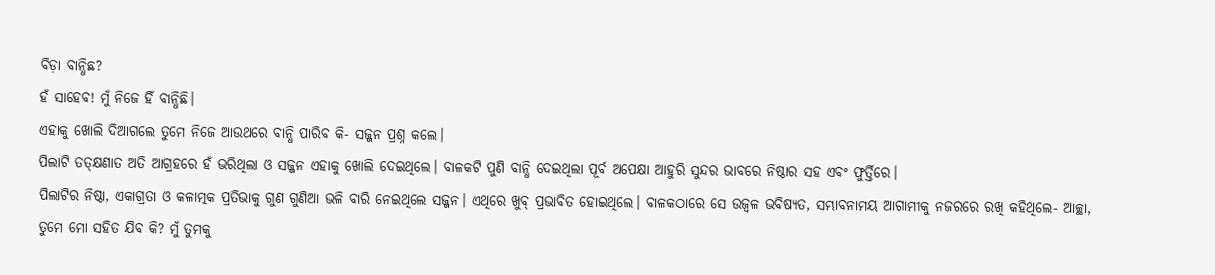ବିଡ଼ା ବାନ୍ଧିଛ?
ହଁ ସାହେବ! ମୁଁ ନିଜେ ହିଁ ବାନ୍ଧିଛି।
ଏହାକୁ ଖୋଲି ଦିଆଗଲେ ତୁମେ ନିଜେ ଆଉଥରେ ବାନ୍ଧି ପାରିବ କି- ସଜ୍ଜନ ପ୍ରଶ୍ନ କଲେ।
ପିଲାଟି ତତ୍କ୍ଷଣାତ ଅତି ଆଗ୍ରହରେ ହଁ ଭରିଥିଲା ଓ ସଜ୍ଜନ ଏହାକୁ ଖୋଲି ଦେଇଥିଲେ। ବାଳକଟି ପୁଣି ବାନ୍ଧି ଦେଇଥିଲା ପୂର୍ବ ଅପେକ୍ଷା ଆହୁରି ସୁନ୍ଦର ଭାବରେ ନିଷ୍ଠାର ସହ ଏବଂ ଫୁର୍ତ୍ତିରେ।
ପିଲାଟିର ନିଷ୍ଠା, ଏକାଗ୍ରତା ଓ କଳାତ୍ମକ ପ୍ରତିଭାକୁ ଗୁଣ ଗୁଣିଆ ଭଳି ବାରି ନେଇଥିଲେ ସଜ୍ଜନ। ଏଥିରେ ଖୁବ୍ ପ୍ରଭାବିତ ହୋଇଥିଲେ। ବାଳକଠାରେ ସେ ଉଜ୍ବଳ ଭବିଷ୍ୟତ, ସମ୍ଭାବନାମୟ ଆଗାମୀକୁ ନଜରରେ ରଖି କହିଥିଲେ- ଆଚ୍ଛା, ତୁମେ ମୋ ସହିତ ଯିବ କି? ମୁଁ ତୁମକୁ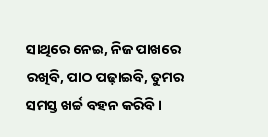ସାଥିରେ ନେଇ, ନିଜ ପାଖରେ ରଖିବି, ପାଠ ପଢ଼ାଇବି, ତୁମର ସମସ୍ତ ଖର୍ଚ୍ଚ ବହନ କରିବି।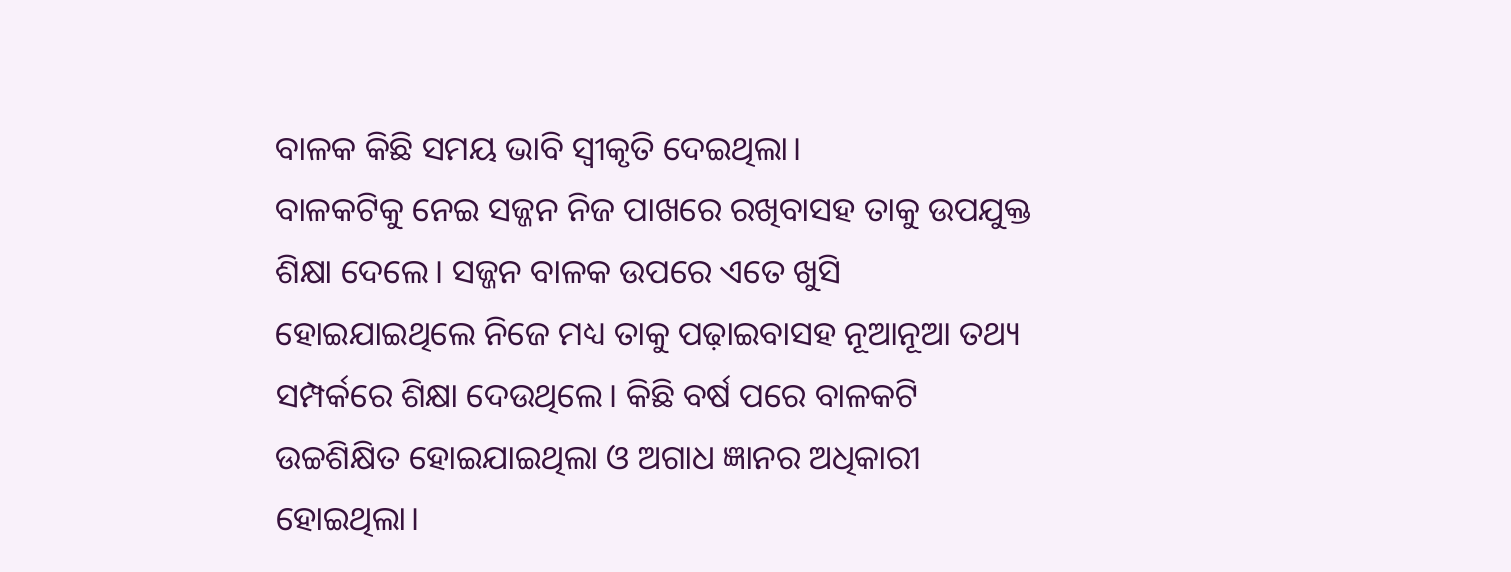ବାଳକ କିଛି ସମୟ ଭାବି ସ୍ବୀକୃତି ଦେଇଥିଲା।
ବାଳକଟିକୁ ନେଇ ସଜ୍ଜନ ନିଜ ପାଖରେ ରଖିବାସହ ତାକୁ ଉପଯୁକ୍ତ ଶିକ୍ଷା ଦେଲେ। ସଜ୍ଜନ ବାଳକ ଉପରେ ଏତେ ଖୁସି ହୋଇଯାଇଥିଲେ ନିଜେ ମଧ୍ୟ ତାକୁ ପଢ଼ାଇବାସହ ନୂଆନୂଆ ତଥ୍ୟ ସମ୍ପର୍କରେ ଶିକ୍ଷା ଦେଉଥିଲେ। କିଛି ବର୍ଷ ପରେ ବାଳକଟି ଉଚ୍ଚଶିକ୍ଷିତ ହୋଇଯାଇଥିଲା ଓ ଅଗାଧ ଜ୍ଞାନର ଅଧିକାରୀ ହୋଇଥିଲା।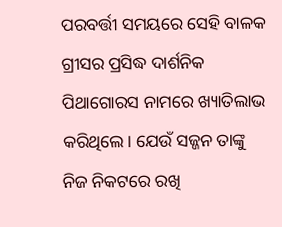ପରବର୍ତ୍ତୀ ସମୟରେ ସେହି ବାଳକ ଗ୍ରୀସର ପ୍ରସିଦ୍ଧ ଦାର୍ଶନିକ ପିଥାଗୋରସ ନାମରେ ଖ୍ୟାତିଲାଭ କରିଥିଲେ। ଯେଉଁ ସଜ୍ଜନ ତାଙ୍କୁ ନିଜ ନିକଟରେ ରଖି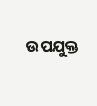ଉପଯୁକ୍ତ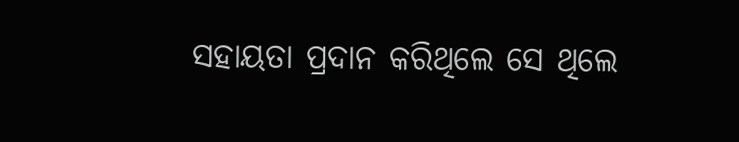ସହାୟତା ପ୍ରଦାନ କରିଥିଲେ ସେ ଥିଲେ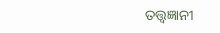ତତ୍ତ୍ବଜ୍ଞାନୀ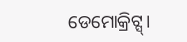ଡେମୋକ୍ରିଟ୍ସ୍।